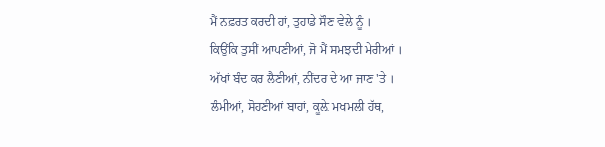ਮੈਂ ਨਫ਼ਰਤ ਕਰਦੀ ਹਾਂ, ਤੁਹਾਡੇ ਸੌਣ ਵੇਲੇ ਨੂੰ ।
ਕਿਉਂਕਿ ਤੁਸੀਂ ਆਪਣੀਆਂ, ਜੋ ਮੈਂ ਸਮਝਦੀ ਮੇਰੀਆਂ ।
ਅੱਖਾਂ ਬੰਦ ਕਰ ਲੈਣੀਆਂ, ਨੀਂਦਰ ਦੇ ਆ ਜਾਣ 'ਤੇ ।
ਲੰਮੀਆਂ, ਸੋਹਣੀਆਂ ਬਾਹਾਂ, ਕੂਲ਼ੇ ਮਖਮਲੀ ਹੱਥ,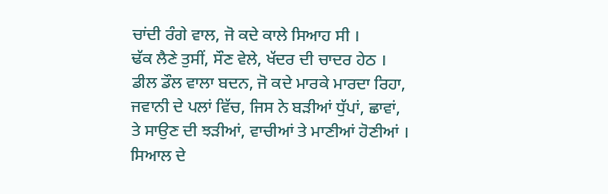ਚਾਂਦੀ ਰੰਗੇ ਵਾਲ, ਜੋ ਕਦੇ ਕਾਲੇ ਸਿਆਹ ਸੀ ।
ਢੱਕ ਲੈਣੇ ਤੁਸੀਂ, ਸੌਣ ਵੇਲੇ, ਖੱਦਰ ਦੀ ਚਾਦਰ ਹੇਠ ।
ਡੀਲ ਡੌਲ ਵਾਲਾ ਬਦਨ, ਜੋ ਕਦੇ ਮਾਰਕੇ ਮਾਰਦਾ ਰਿਹਾ,
ਜਵਾਨੀ ਦੇ ਪਲਾਂ ਵਿੱਚ, ਜਿਸ ਨੇ ਬੜੀਆਂ ਧੁੱਪਾਂ, ਛਾਵਾਂ,
ਤੇ ਸਾਉਣ ਦੀ ਝੜੀਆਂ, ਵਾਚੀਆਂ ਤੇ ਮਾਣੀਆਂ ਹੋਣੀਆਂ ।
ਸਿਆਲ ਦੇ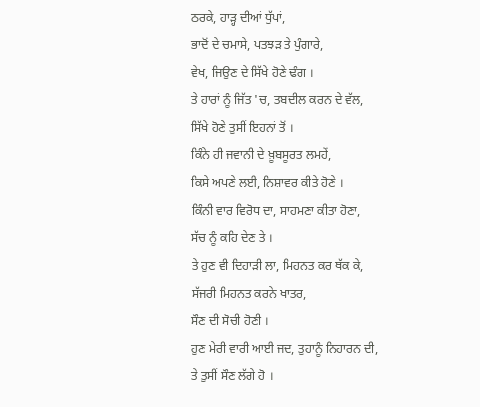ਠਰਕੇ, ਹਾੜ੍ਹ ਦੀਆਂ ਧੁੱਪਾਂ,
ਭਾਦੋਂ ਦੇ ਚਮਾਸੇ, ਪਤਝੜ ਤੇ ਪੁੰਗਾਰੇ,
ਵੇਖ, ਜਿਉਣ ਦੇ ਸਿੱਖੇ ਹੋਣੇ ਢੰਗ ।
ਤੇ ਹਾਰਾਂ ਨੂੰ ਜਿੱਤ 'ਚ, ਤਬਦੀਲ ਕਰਨ ਦੇ ਵੱਲ,
ਸਿੱਖੇ ਹੋਣੇ ਤੁਸੀਂ ਇਹਨਾਂ ਤੋਂ ।
ਕਿੰਨੇ ਹੀ ਜਵਾਨੀ ਦੇ ਖ਼ੂਬਸੂਰਤ ਲਮਹੇਂ,
ਕਿਸੇ ਅਪਣੇ ਲਈ, ਨਿਸ਼ਾਵਰ ਕੀਤੇ ਹੋਣੇ ।
ਕਿੰਨੀ ਵਾਰ ਵਿਰੋਧ ਦਾ, ਸਾਹਮਣਾ ਕੀਤਾ ਹੋਣਾ,
ਸੱਚ ਨੂੰ ਕਹਿ ਦੇਣ ਤੇ ।
ਤੇ ਹੁਣ ਵੀ ਦਿਹਾੜੀ ਲਾ, ਮਿਹਨਤ ਕਰ ਥੱਕ ਕੇ,
ਸੱਜਰੀ ਮਿਹਨਤ ਕਰਨੇ ਖਾਤਰ,
ਸੌਣ ਦੀ ਸੋਚੀ ਹੋਣੀ ।
ਹੁਣ ਮੇਰੀ ਵਾਰੀ ਆਈ ਜਦ, ਤੁਹਾਨੂੰ ਨਿਹਾਰਨ ਦੀ,
ਤੇ ਤੁਸੀਂ ਸੌਣ ਲੱਗੇ ਹੋ ।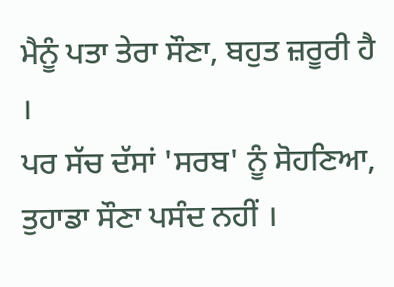ਮੈਨੂੰ ਪਤਾ ਤੇਰਾ ਸੌਣਾ, ਬਹੁਤ ਜ਼ਰੂਰੀ ਹੈ ।
ਪਰ ਸੱਚ ਦੱਸਾਂ 'ਸਰਬ' ਨੂੰ ਸੋਹਣਿਆ,
ਤੁਹਾਡਾ ਸੌਣਾ ਪਸੰਦ ਨਹੀਂ ।